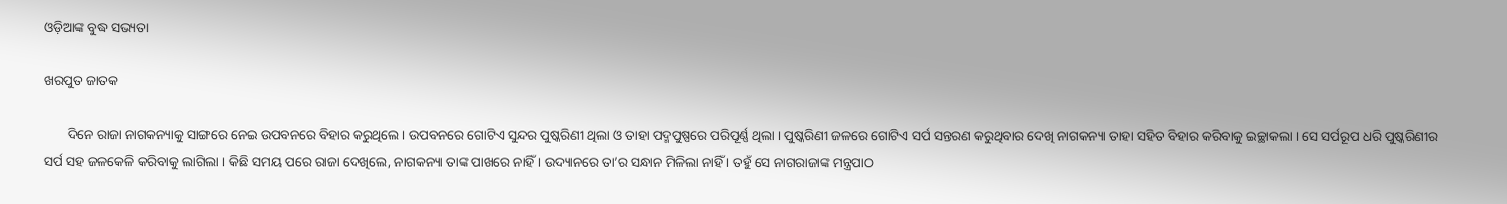ଓଡ଼ିଆଙ୍କ ବୁଦ୍ଧ ସଭ୍ୟତା

ଖରପୁତ ଜାତକ

       ଦିନେ ରାଜା ନାଗକନ୍ୟାକୁ ସାଙ୍ଗରେ ନେଇ ଉପବନରେ ବିହାର କରୁଥିଲେ । ଉପବନରେ ଗୋଟିଏ ସୁନ୍ଦର ପୁଷ୍କରିଣୀ ଥିଲା ଓ ତାହା ପଦ୍ମପୁଷ୍ପରେ ପରିପୂର୍ଣ୍ଣ ଥିଲା । ପୁଷ୍କରିଣୀ ଜଳରେ ଗୋଟିଏ ସର୍ପ ସନ୍ତରଣ କରୁଥିବାର ଦେଖି ନାଗକନ୍ୟା ତାହା ସହିତ ବିହାର କରିବାକୁ ଇଚ୍ଛାକଲା । ସେ ସର୍ପରୂପ ଧରି ପୁଷ୍କରିଣୀର ସର୍ପ ସହ ଜଳକେଳି କରିବାକୁ ଲାଗିଲା । କିଛି ସମୟ ପରେ ରାଜା ଦେଖିଲେ, ନାଗକନ୍ୟା ତାଙ୍କ ପାଖରେ ନାହିଁ । ଉଦ୍ୟାନରେ ତା’ର ସନ୍ଧାନ ମିଳିଲା ନାହିଁ । ତହୁଁ ସେ ନାଗରାଜାଙ୍କ ମନ୍ତ୍ରପାଠ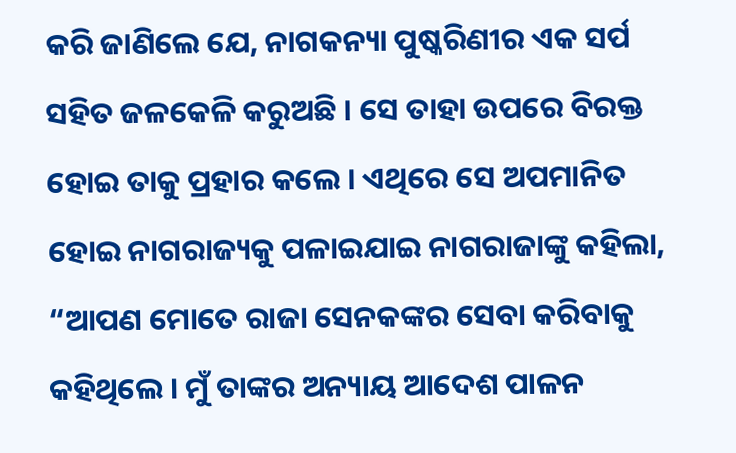କରି ଜାଣିଲେ ଯେ, ନାଗକନ୍ୟା ପୁଷ୍କରିଣୀର ଏକ ସର୍ପ ସହିତ ଜଳକେଳି କରୁଅଛି । ସେ ତାହା ଉପରେ ବିରକ୍ତ ହୋଇ ତାକୁ ପ୍ରହାର କଲେ । ଏଥିରେ ସେ ଅପମାନିତ ହୋଇ ନାଗରାଜ୍ୟକୁ ପଳାଇଯାଇ ନାଗରାଜାଙ୍କୁ କହିଲା, “ଆପଣ ମୋତେ ରାଜା ସେନକଙ୍କର ସେବା କରିବାକୁ କହିଥିଲେ । ମୁଁ ତାଙ୍କର ଅନ୍ୟାୟ ଆଦେଶ ପାଳନ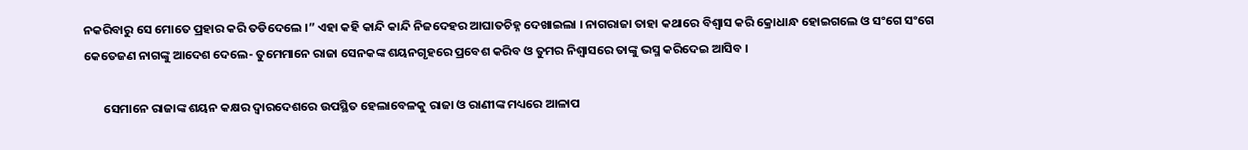ନକରିବାରୁ ସେ ମୋତେ ପ୍ରହାର କରି ତଡିଦେଲେ ।” ଏହା କହି କାନ୍ଦି କାନ୍ଦି ନିଜଦେହର ଆଘାତଚିହ୍ନ ଦେଖାଇଲା । ନାଗରାଜା ତାହା କଥାରେ ବିଶ୍ୱାସ କରି କ୍ରୋଧାନ୍ଧ ହୋଇଗଲେ ଓ ସଂଗେ ସଂଗେ କେତେଜଣ ନାଗଙ୍କୁ ଆଦେଶ ଦେଲେ- ତୁମେମାନେ ରାଜା ସେନକଙ୍କ ଶୟନଗୃହରେ ପ୍ରବେଶ କରିବ ଓ ତୁମର ନିଶ୍ୱାସରେ ତାଙ୍କୁ ଭସ୍ମ କରିଦେଇ ଆସିବ ।

       ସେମାନେ ରାଜାଙ୍କ ଶୟନ କକ୍ଷର ଦ୍ୱାରଦେଶରେ ଉପସ୍ଥିତ ହେଲାବେଳକୁ ରାଜା ଓ ରାଣୀଙ୍କ ମଧ୍ୟରେ ଆଳାପ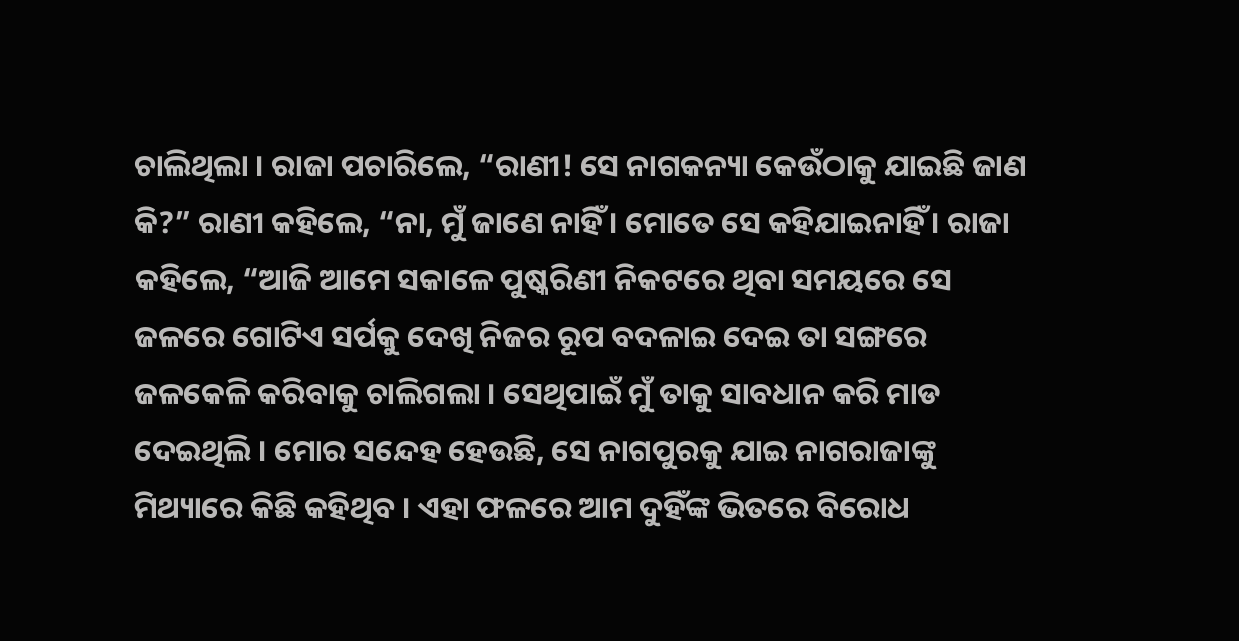ଚାଲିଥିଲା । ରାଜା ପଚାରିଲେ, “ରାଣୀ! ସେ ନାଗକନ୍ୟା କେଉଁଠାକୁ ଯାଇଛି ଜାଣ କି?” ରାଣୀ କହିଲେ, “ନା, ମୁଁ ଜାଣେ ନାହିଁ । ମୋତେ ସେ କହିଯାଇନାହିଁ । ରାଜା କହିଲେ, “ଆଜି ଆମେ ସକାଳେ ପୁଷ୍କରିଣୀ ନିକଟରେ ଥିବା ସମୟରେ ସେ ଜଳରେ ଗୋଟିଏ ସର୍ପକୁ ଦେଖି ନିଜର ରୂପ ବଦଳାଇ ଦେଇ ତା ସଙ୍ଗରେ ଜଳକେଳି କରିବାକୁ ଚାଲିଗଲା । ସେଥିପାଇଁ ମୁଁ ତାକୁ ସାବଧାନ କରି ମାଡ ଦେଇଥିଲି । ମୋର ସନ୍ଦେହ ହେଉଛି, ସେ ନାଗପୁରକୁ ଯାଇ ନାଗରାଜାଙ୍କୁ ମିଥ୍ୟାରେ କିଛି କହିଥିବ । ଏହା ଫଳରେ ଆମ ଦୁହିଁଙ୍କ ଭିତରେ ବିରୋଧ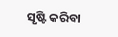ସୃଷ୍ଟି କରିବା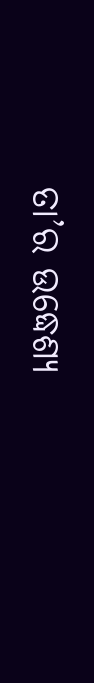ତା’ର ଉଦ୍ଧେଶ୍ୟ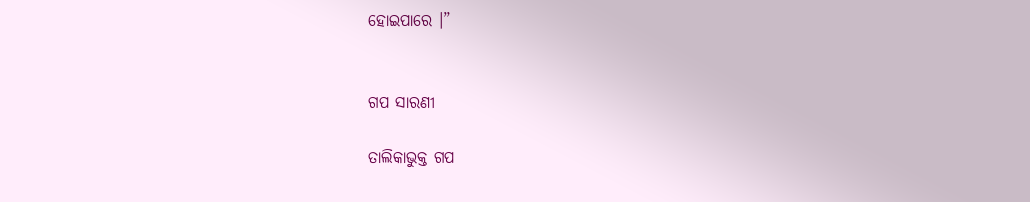ହୋଇପାରେ ।”


ଗପ ସାରଣୀ

ତାଲିକାଭୁକ୍ତ ଗପ